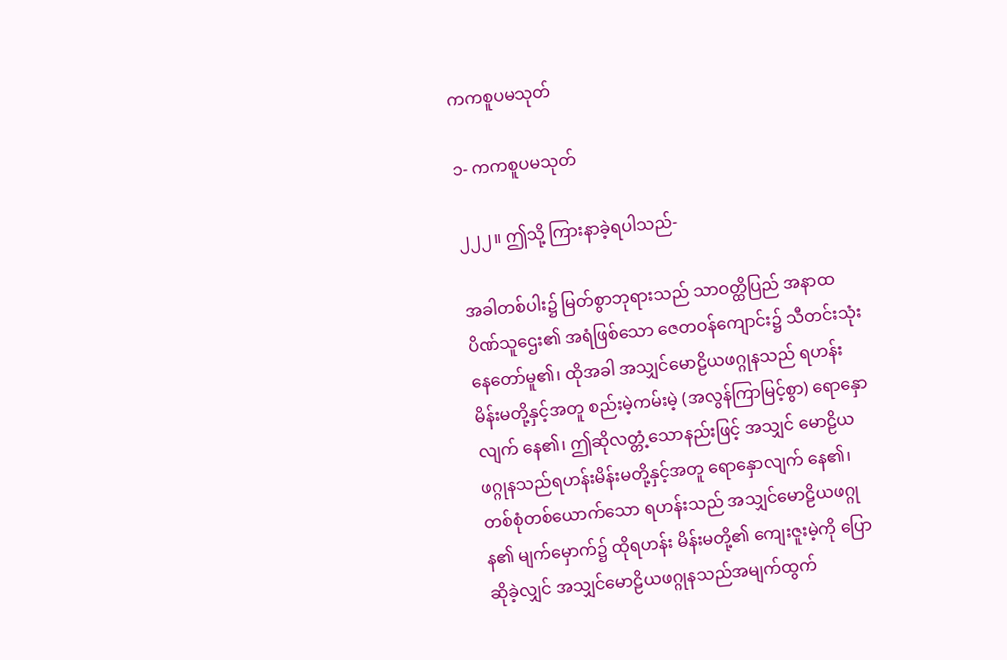ကကစူပမသုတ်

၁- ကကစူပမသုတ်

၂၂၂။ ဤသို့ ကြားနာခဲ့ရပါသည်-

အခါတစ်ပါး၌ မြတ်စွာဘုရားသည် သာဝတ္ထိပြည် အနာထပိဏ်သူဌေး၏ အရံဖြစ်သော ဇေတဝန်ကျောင်း၌ သီတင်းသုံးနေတော်မူ၏၊ ထိုအခါ အသျှင်မောဠိယဖဂ္ဂုနသည် ရဟန်းမိန်းမတို့နှင့်အတူ စည်းမဲ့ကမ်းမဲ့ (အလွန်ကြာမြင့်စွာ) ရောနှောလျက် နေ၏၊ ဤဆိုလတ္တံ့သောနည်းဖြင့် အသျှင် မောဠိယဖဂ္ဂုနသည်ရဟန်းမိန်းမတို့နှင့်အတူ ရောနှောလျက် နေ၏၊ တစ်စုံတစ်ယောက်သော ရဟန်းသည် အသျှင်မောဠိယဖဂ္ဂုန၏ မျက်မှောက်၌ ထိုရဟန်း မိန်းမတို့၏ ကျေးဇူးမဲ့ကို ပြောဆိုခဲ့လျှင် အသျှင်မောဠိယဖဂ္ဂုနသည်အမျက်ထွက်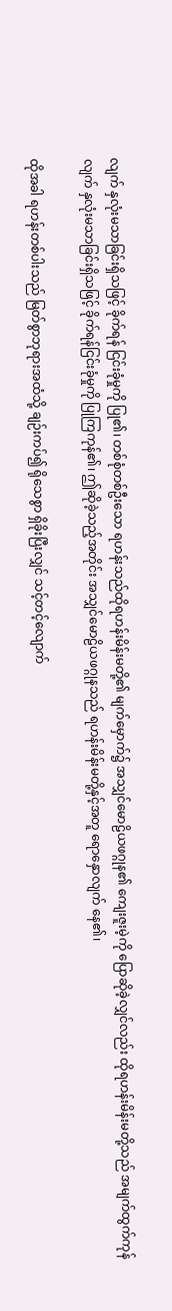လျက် နှလုံးမသာခြင်းရှိသဖြင့် ခိုက်ရန် ငြင်းခုံမှုကို ပြု၏၊ တစ်စုံတစ်ဦးသော ရဟန်းသည်ထိုရဟန်းမိန်းမတို့၏ မျက်မှောက်၌ အသျှင်မောဠိယဖဂ္ဂုန၏ ကျေးဇူးမဲ့ကို ပြောဆိုခဲ့လျှင်လည်း ထိုရဟန်းမိန်းမတို့သည် အမျက်ထွက်ကုန်လျက် နှလုံးမသာခြင်းရှိသဖြင့် ခိုက်ရန်ငြင်းခုံမှုကို ပြုကြကုန်၏၊ ဤဆိုခဲ့သည့်အတိုင်း အသျှင်မောဠိယဖဂ္ဂုနသည် ရဟန်းမိန်းမတို့နှင့်အတူ ရောနှောလျက် နေ၏၊

ထိုအခါ ရဟန်းတစ်ပါးသည် မြတ်စွာဘုရားအထံသို့ ချဉ်းကပ်၍ ရိုသေစွာ ရှိခိုးပြီးလျှင် သင့်တင့်လျောက်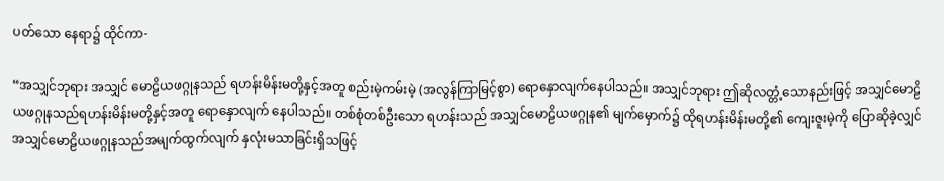ပတ်သော နေရာ၌ ထိုင်ကာ-

“အသျှင်ဘုရား အသျှင် မောဠိယဖဂ္ဂုနသည် ရဟန်းမိန်းမတို့နှင့်အတူ စည်းမဲ့ကမ်းမဲ့ (အလွန်ကြာမြင့်စွာ) ရောနှောလျက်နေပါသည်။ အသျှင်ဘုရား ဤဆိုလတ္တံ့သောနည်းဖြင့် အသျှင်မောဠိယဖဂ္ဂုနသည်ရဟန်းမိန်းမတို့နှင့်အတူ ရောနှောလျက် နေပါသည်။ တစ်စုံတစ်ဦးသော ရဟန်းသည် အသျှင်မောဠိယဖဂ္ဂုန၏ မျက်မှောက်၌ ထိုရဟန်းမိန်းမတို့၏ ကျေးဇူးမဲ့ကို ပြောဆိုခဲ့လျှင် အသျှင်မောဠိယဖဂ္ဂုနသည်အမျက်ထွက်လျက် နှလုံးမသာခြင်းရှိသဖြင့်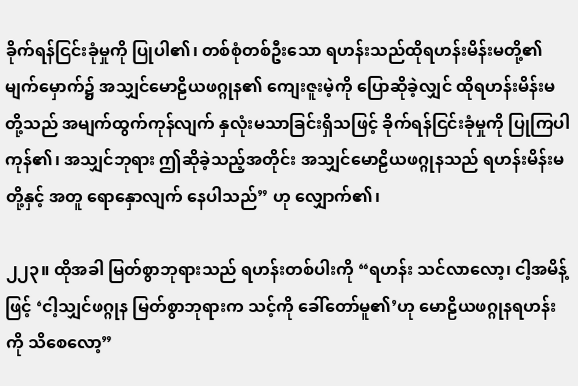ခိုက်ရန်ငြင်းခုံမှုကို ပြုပါ၏၊ တစ်စုံတစ်ဦးသော ရဟန်းသည်ထိုရဟန်းမိန်းမတို့၏ မျက်မှောက်၌ အသျှင်မောဠိယဖဂ္ဂုန၏ ကျေးဇူးမဲ့ကို ပြောဆိုခဲ့လျှင် ထိုရဟန်းမိန်းမတို့သည် အမျက်ထွက်ကုန်လျက် နှလုံးမသာခြင်းရှိသဖြင့် ခိုက်ရန်ငြင်းခုံမှုကို ပြုကြပါကုန်၏၊ အသျှင်ဘုရား ဤဆိုခဲ့သည့်အတိုင်း အသျှင်မောဠိယဖဂ္ဂုနသည် ရဟန်းမိန်းမတို့နှင့် အတူ ရောနှောလျက် နေပါသည်” ဟု လျှောက်၏၊

၂၂၃။ ထိုအခါ မြတ်စွာဘုရားသည် ရဟန်းတစ်ပါးကို “ရဟန်း သင်လာလော့၊ ငါ့အမိန့်ဖြင့် ‘ငါ့သျှင်ဖဂ္ဂုန မြတ်စွာဘုရားက သင့်ကို ခေါ်တော်မူ၏’ဟု မောဠိယဖဂ္ဂုနရဟန်းကို သိစေလော့”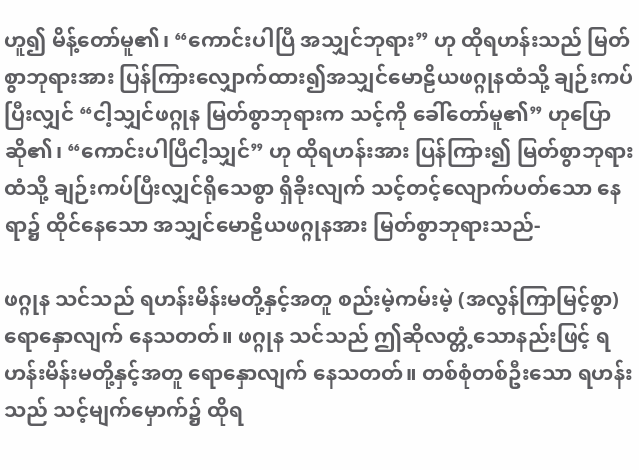ဟူ၍ မိန့်တော်မူ၏၊ “ကောင်းပါပြီ အသျှင်ဘုရား” ဟု ထိုရဟန်းသည် မြတ်စွာဘုရားအား ပြန်ကြားလျှောက်ထား၍အသျှင်မောဠိယဖဂ္ဂုနထံသို့ ချဉ်းကပ်ပြီးလျှင် “ငါ့သျှင်ဖဂ္ဂုန မြတ်စွာဘုရားက သင့်ကို ခေါ်တော်မူ၏” ဟုပြောဆို၏၊ “ကောင်းပါပြီငါ့သျှင်” ဟု ထိုရဟန်းအား ပြန်ကြား၍ မြတ်စွာဘုရားထံသို့ ချဉ်းကပ်ပြီးလျှင်ရိုသေစွာ ရှိခိုးလျက် သင့်တင့်လျောက်ပတ်သော နေရာ၌ ထိုင်နေသော အသျှင်မောဠိယဖဂ္ဂုနအား မြတ်စွာဘုရားသည်-

ဖဂ္ဂုန သင်သည် ရဟန်းမိန်းမတို့နှင့်အတူ စည်းမဲ့ကမ်းမဲ့ (အလွန်ကြာမြင့်စွာ) ရောနှောလျက် နေသတတ်။ ဖဂ္ဂုန သင်သည် ဤဆိုလတ္တံ့သောနည်းဖြင့် ရဟန်းမိန်းမတို့နှင့်အတူ ရောနှောလျက် နေသတတ်။ တစ်စုံတစ်ဦးသော ရဟန်းသည် သင့်မျက်မှောက်၌ ထိုရ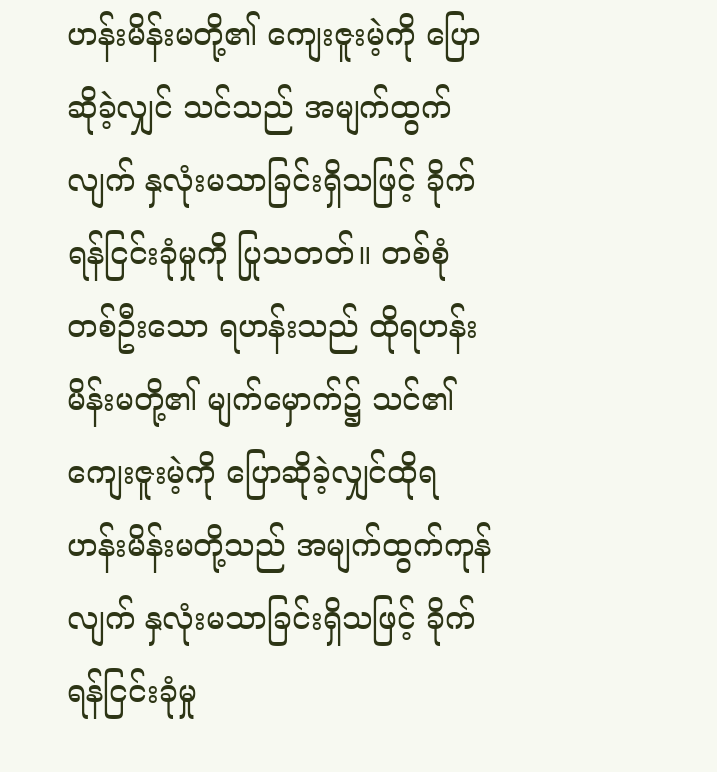ဟန်းမိန်းမတို့၏ ကျေးဇူးမဲ့ကို ပြောဆိုခဲ့လျှင် သင်သည် အမျက်ထွက်လျက် နှလုံးမသာခြင်းရှိသဖြင့် ခိုက်ရန်ငြင်းခုံမှုကို ပြုသတတ်။ တစ်စုံတစ်ဦးသော ရဟန်းသည် ထိုရဟန်းမိန်းမတို့၏ မျက်မှောက်၌ သင်၏ ကျေးဇူးမဲ့ကို ပြောဆိုခဲ့လျှင်ထိုရဟန်းမိန်းမတို့သည် အမျက်ထွက်ကုန်လျက် နှလုံးမသာခြင်းရှိသဖြင့် ခိုက်ရန်ငြင်းခုံမှု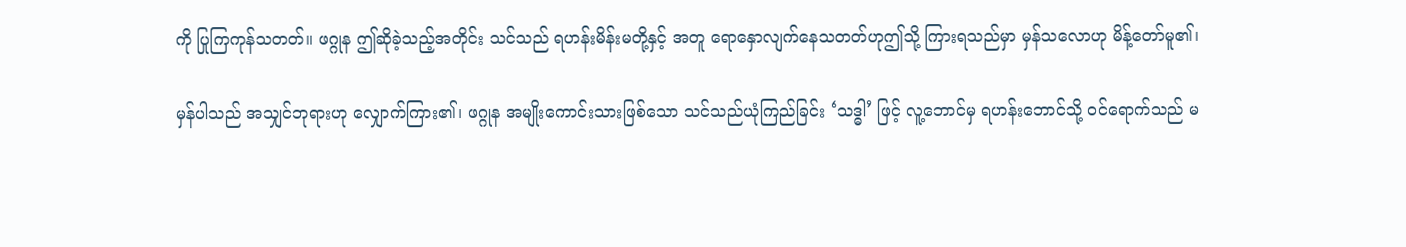ကို ပြုကြကုန်သတတ်။ ဖဂ္ဂုန ဤဆိုခဲ့သည့်အတိုင်း သင်သည် ရဟန်းမိန်းမတို့နှင့် အတူ ရောနှောလျက်နေသတတ်ဟုဤသို့ ကြားရသည်မှာ မှန်သလောဟု မိန့်တော်မူ၏၊

မှန်ပါသည် အသျှင်ဘုရားဟု လျှောက်ကြား၏၊ ဖဂ္ဂုန အမျိုးကောင်းသားဖြစ်သော သင်သည်ယုံကြည်ခြင်း ‘သဒ္ဓါ’ ဖြင့် လူ့ဘောင်မှ ရဟန်းဘောင်သို့ ဝင်ရောက်သည် မ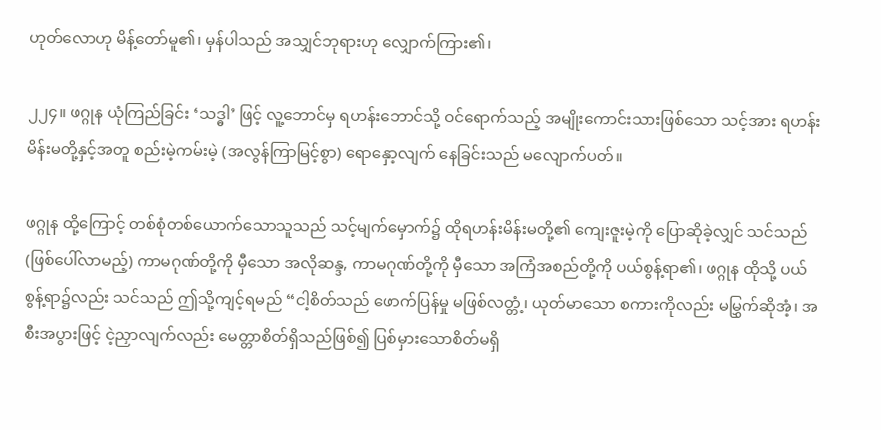ဟုတ်လောဟု မိန့်တော်မူ၏၊ မှန်ပါသည် အသျှင်ဘုရားဟု လျှောက်ကြား၏၊

၂၂၄။ ဖဂ္ဂုန ယုံကြည်ခြင်း ‘သဒ္ဓါ’ ဖြင့် လူ့ဘောင်မှ ရဟန်းဘောင်သို့ ဝင်ရောက်သည့် အမျိုးကောင်းသားဖြစ်သော သင့်အား ရဟန်းမိန်းမတို့နှင့်အတူ စည်းမဲ့ကမ်းမဲ့ (အလွန်ကြာမြင့်စွာ) ရောနှော့လျက် နေခြင်းသည် မလျောက်ပတ်။

ဖဂ္ဂုန ထို့ကြောင့် တစ်စုံတစ်ယောက်သောသူသည် သင့်မျက်မှောက်၌ ထိုရဟန်းမိန်းမတို့၏ ကျေးဇူးမဲ့ကို ပြောဆိုခဲ့လျှင် သင်သည် (ဖြစ်ပေါ်လာမည့်) ကာမဂုဏ်တို့ကို မှီသော အလိုဆန္ဒ, ကာမဂုဏ်တို့ကို မှီသော အကြံအစည်တို့ကို ပယ်စွန့်ရာ၏၊ ဖဂ္ဂုန ထိုသို့ ပယ်စွန့်ရာ၌လည်း သင်သည် ဤသို့ကျင့်ရမည် “ငါ့စိတ်သည် ဖောက်ပြန်မှု မဖြစ်လတ္တံ့၊ ယုတ်မာသော စကားကိုလည်း မမြွှက်ဆိုအံ့၊ အစီးအပွားဖြင့် ငဲ့ညှာလျက်လည်း မေတ္တာစိတ်ရှိသည်ဖြစ်၍ ပြစ်မှားသောစိတ်မရှိ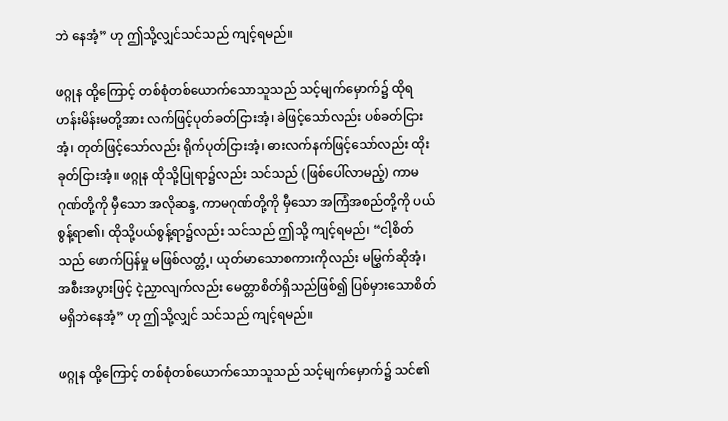ဘဲ နေအံ့” ဟု ဤသို့လျှင်သင်သည် ကျင့်ရမည်။

ဖဂ္ဂုန ထို့ကြောင့် တစ်စုံတစ်ယောက်သောသူသည် သင့်မျက်မှောက်၌ ထိုရဟန်းမိန်းမတို့အား လက်ဖြင့်ပုတ်ခတ်ငြားအံ့၊ ခဲဖြင့်သော်လည်း ပစ်ခတ်ငြားအံ့၊ တုတ်ဖြင့်သော်လည်း ရိုက်ပုတ်ငြားအံ့၊ ဓားလက်နက်ဖြင့်သော်လည်း ထိုးခုတ်ငြားအံ့။ ဖဂ္ဂုန ထိုသို့ပြုရာ၌လည်း သင်သည် (ဖြစ်ပေါ်လာမည့်) ကာမဂုဏ်တို့ကို မှီသော အလိုဆန္ဒ, ကာမဂုဏ်တို့ကို မှီသော အကြံအစည်တို့ကို ပယ်စွန့်ရာ၏၊ ထိုသို့ပယ်စွန့်ရာ၌လည်း သင်သည် ဤသို့ ကျင့်ရမည်၊ “ငါ့စိတ်သည် ဖောက်ပြန်မှု မဖြစ်လတ္တံ့၊ ယုတ်မာသောစကားကိုလည်း မမြွှက်ဆိုအံ့၊ အစီးအပွားဖြင့် ငဲ့ညှာလျက်လည်း မေတ္တာစိတ်ရှိသည်ဖြစ်၍ ပြစ်မှားသောစိတ်မရှိဘဲနေအံ့” ဟု ဤသို့လျှင် သင်သည် ကျင့်ရမည်။

ဖဂ္ဂုန ထို့ကြောင့် တစ်စုံတစ်ယောက်သောသူသည် သင့်မျက်မှောက်၌ သင်၏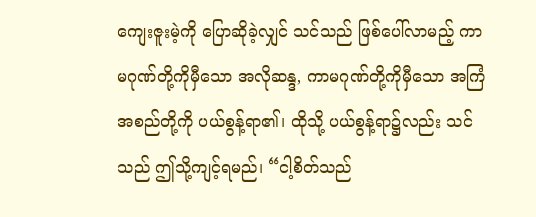ကျေးဇူးမဲ့ကို ပြောဆိုခဲ့လျှင် သင်သည် ဖြစ်ပေါ်လာမည့် ကာမဂုဏ်တို့ကိုမှီသော အလိုဆန္ဒ, ကာမဂုဏ်တို့ကိုမှီသော အကြံအစည်တို့ကို ပယ်စွန့်ရာ၏၊ ထိုသို့ ပယ်စွန့်ရာ၌လည်း သင်သည် ဤသို့ကျင့်ရမည်၊ “ငါ့စိတ်သည်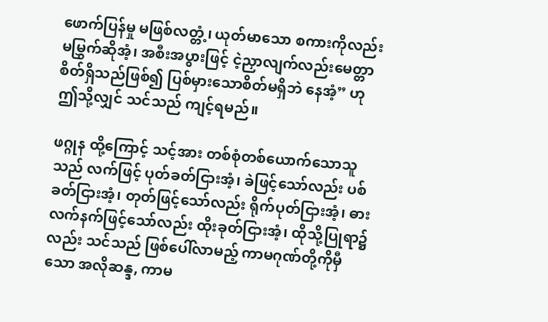ဖောက်ပြန်မှု မဖြစ်လတ္တံ့၊ ယုတ်မာသော စကားကိုလည်း မမြွှက်ဆိုအံ့၊ အစီးအပွားဖြင့် ငဲ့ညှာလျက်လည်းမေတ္တာစိတ်ရှိသည်ဖြစ်၍ ပြစ်မှားသောစိတ်မရှိဘဲ နေအံ့” ဟု ဤသို့လျှင် သင်သည် ကျင့်ရမည်။

ဖဂ္ဂုန ထို့ကြောင့် သင့်အား တစ်စုံတစ်ယောက်သောသူသည် လက်ဖြင့် ပုတ်ခတ်ငြားအံ့၊ ခဲဖြင့်သော်လည်း ပစ်ခတ်ငြားအံ့၊ တုတ်ဖြင့်သော်လည်း ရိုက်ပုတ်ငြားအံ့၊ ဓားလက်နက်ဖြင့်သော်လည်း ထိုးခုတ်ငြားအံ့၊ ထိုသို့ပြုရာ၌လည်း သင်သည် ဖြစ်ပေါ်လာမည့် ကာမဂုဏ်တို့ကိုမှီသော အလိုဆန္ဒ, ကာမ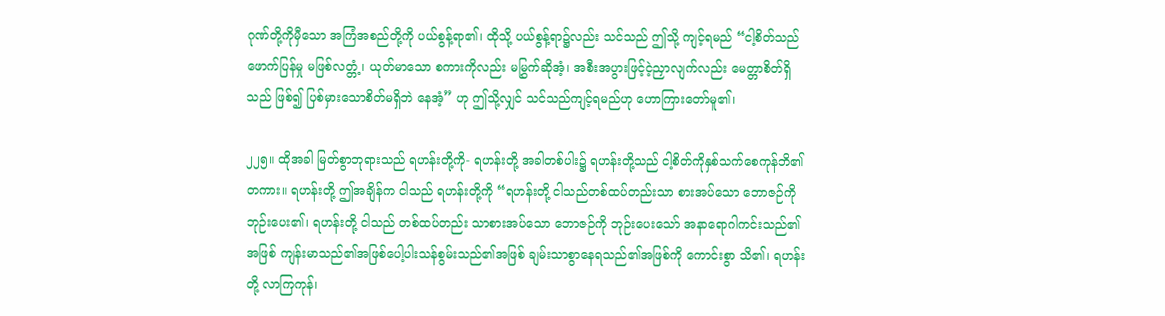ဂုဏ်တို့ကိုမှီသော အကြံအစည်တို့ကို ပယ်စွန့်ရာ၏၊ ထိုသို့ ပယ်စွန့်ရာ၌လည်း သင်သည် ဤသို့ ကျင့်ရမည် “ငါ့စိတ်သည် ဖောက်ပြန်မှု မဖြစ်လတ္တံ့၊ ယုတ်မာသော စကားကိုလည်း မမြွှက်ဆိုအံ့၊ အစီးအပွားဖြင့်ငဲ့ညှာလျက်လည်း မေတ္တာစိတ်ရှိသည် ဖြစ်၍ ပြစ်မှားသောစိတ်မရှိဘဲ နေအံ့” ဟု ဤသို့လျှင် သင်သည်ကျင့်ရမည်ဟု ဟောကြားတော်မူ၏၊

၂၂၅။ ထိုအခါ မြတ်စွာဘုရားသည် ရဟန်းတို့ကို- ရဟန်းတို့ အခါတစ်ပါး၌ ရဟန်းတို့သည် ငါ့စိတ်ကိုနှစ်သက်စေကုန်ဘိ၏တကား။ ရဟန်းတို့ ဤအချိန်က ငါသည် ရဟန်းတို့ကို “ရဟန်းတို့ ငါသည်တစ်ထပ်တည်းသာ စားအပ်သော ဘောဇဉ်ကို ဘုဉ်းပေး၏၊ ရဟန်းတို့ ငါသည် တစ်ထပ်တည်း သာစားအပ်သော ဘောဇဉ်ကို ဘုဉ်းပေးသော် အနာရောဂါကင်းသည်၏အဖြစ် ကျန်းမာသည်၏အဖြစ်ပေါ့ပါးသန်စွမ်းသည်၏အဖြစ် ချမ်းသာစွာနေရသည်၏အဖြစ်ကို ကောင်းစွာ သိ၏၊ ရဟန်းတို့ လာကြကုန်၊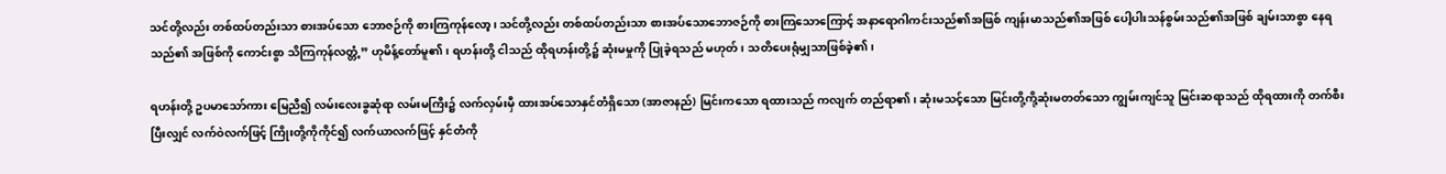သင်တို့လည်း တစ်ထပ်တည်းသာ စားအပ်သော ဘောဇဉ်ကို စားကြကုန်လော့၊ သင်တို့လည်း တစ်ထပ်တည်းသာ စားအပ်သောဘောဇဉ်ကို စားကြသောကြောင့် အနာရောဂါကင်းသည်၏အဖြစ် ကျန်းမာသည်၏အဖြစ် ပေါ့ပါးသန်စွမ်းသည်၏အဖြစ် ချမ်းသာစွာ နေရသည်၏ အဖြစ်ကို ကောင်းစွာ သိကြကုန်လတ္တံ့” ဟုမိန့်တော်မူ၏၊ ရဟန်းတို့ ငါသည် ထိုရဟန်းတို့၌ ဆုံးမမှုကို ပြုခဲ့ရသည် မဟုတ်၊ သတိပေးရုံမျှသာဖြစ်ခဲ့၏၊

ရဟန်းတို့ ဥပမာသော်ကား မြေညီ၍ လမ်းလေးခွဆုံရာ လမ်းမကြီး၌ လက်လှမ်းမှီ ထားအပ်သောနှင်တံရှိသော (အာဇာနည်) မြင်းကသော ရထားသည် ကလျက် တည်ရာ၏၊ ဆုံးမသင့်သော မြင်းတို့ကို့ဆုံးမတတ်သော ကျွမ်းကျင်သူ မြင်းဆရာသည် ထိုရထားကို တက်စီးပြီးလျှင် လက်ဝဲလက်ဖြင့် ကြိုးတို့ကိုကိုင်၍ လက်ယာလက်ဖြင့် နှင်တံကို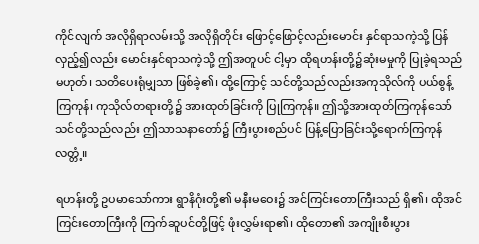ကိုင်လျက် အလိုရှိရာလမ်းသို့ အလိုရှိတိုင်း ဖြောင့်ဖြောင့်လည်းမောင်း နှင်ရာသကဲ့သို့ ပြန်လှည့်၍လည်း မောင်းနှင်ရာသကဲ့သို့ ဤအတူပင် ငါ့မှာ ထိုရဟန်းတို့၌ဆုံးမမှုကို ပြုခဲ့ရသည် မဟုတ်၊ သတိပေးရုံမျှသာ ဖြစ်ခဲ့၏၊ ထို့ကြောင့် သင်တို့သည်လည်းအကုသိုလ်ကို ပယ်စွန့် ကြကုန်၊ ကုသိုလ်တရားတို့၌ အားထုတ်ခြင်းကို ပြုကြကုန်။ ဤသို့အားထုတ်ကြကုန်သော် သင်တို့သည်လည်း ဤသာသနာတော်၌ ကြီးပွားစည်ပင် ပြန့်ပြောခြင်းသို့ရောက်ကြကုန်လတ္တံ့။

ရဟန်းတို့ ဥပမာသော်ကား ရွာနိဂုံးတို့၏ မနီးမဝေး၌ အင်ကြင်းတောကြီးသည် ရှိ၏၊ ထိုအင်ကြင်းတောကြီးကို ကြက်ဆူပင်တို့ဖြင့် ဖုံးလွှမ်းရာ၏၊ ထိုတော၏ အကျိုးစီးပွား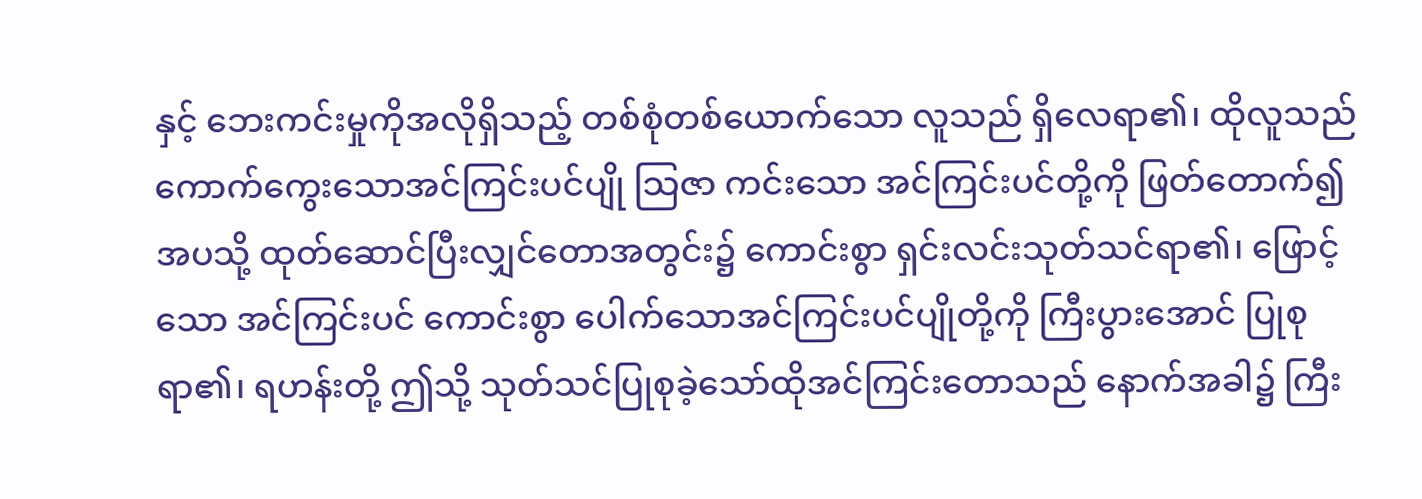နှင့် ဘေးကင်းမှုကိုအလိုရှိသည့် တစ်စုံတစ်ယောက်သော လူသည် ရှိလေရာ၏၊ ထိုလူသည် ကောက်ကွေးသောအင်ကြင်းပင်ပျို သြဇာ ကင်းသော အင်ကြင်းပင်တို့ကို ဖြတ်တောက်၍ အပသို့ ထုတ်ဆောင်ပြီးလျှင်တောအတွင်း၌ ကောင်းစွာ ရှင်းလင်းသုတ်သင်ရာ၏၊ ဖြောင့်သော အင်ကြင်းပင် ကောင်းစွာ ပေါက်သောအင်ကြင်းပင်ပျိုတို့ကို ကြီးပွားအောင် ပြုစုရာ၏၊ ရဟန်းတို့ ဤသို့ သုတ်သင်ပြုစုခဲ့သော်ထိုအင်ကြင်းတောသည် နောက်အခါ၌ ကြီး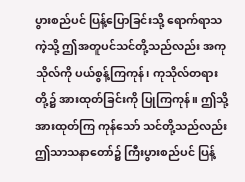ပွားစည်ပင် ပြန့်ပြောခြင်းသို့ ရောက်ရာသကဲ့သို့ ဤအတူပင်သင်တို့သည်လည်း အကုသိုလ်ကို ပယ်စွန့်ကြကုန်၊ ကုသိုလ်တရားတို့၌ အားထုတ်ခြင်းကို ပြုကြကုန်။ ဤသို့ အားထုတ်ကြ ကုန်သော် သင်တို့သည်လည်း ဤသာသနာတော်၌ ကြီးပွားစည်ပင် ပြန့်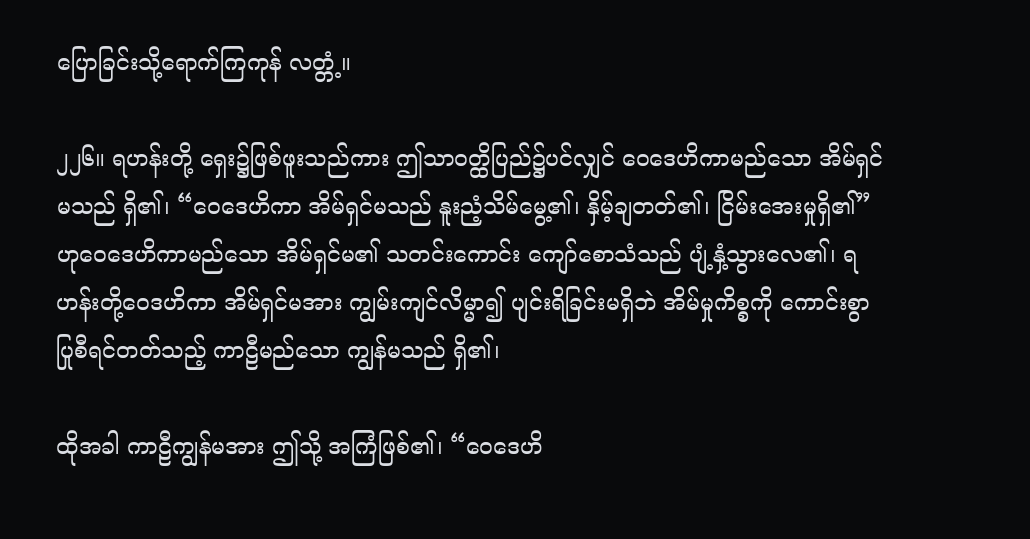ပြောခြင်းသို့ရောက်ကြကုန် လတ္တံ့။

၂၂၆။ ရဟန်းတို့ ရှေး၌ဖြစ်ဖူးသည်ကား ဤသာဝတ္ထိပြည်၌ပင်လျှင် ဝေဒေဟိကာမည်သော အိမ်ရှင်မသည် ရှိ၏၊ “ဝေဒေဟိကာ အိမ်ရှင်မသည် နူးညံ့သိမ်မွေ့၏၊ နှိမ့်ချတတ်၏၊ ငြိမ်းအေးမှုရှိ၏” ဟုဝေဒေဟိကာမည်သော အိမ်ရှင်မ၏ သတင်းကောင်း ကျော်စောသံသည် ပျံ့နှံ့သွားလေ၏၊ ရဟန်းတို့ဝေဒဟိကာ အိမ်ရှင်မအား ကျွမ်းကျင်လိမ္မာ၍ ပျင်းရိခြင်းမရှိဘဲ အိမ်မှုကိစ္စကို ကောင်းစွာ ပြုစီရင်တတ်သည့် ကာဠီမည်သော ကျွန်မသည် ရှိ၏၊

ထိုအခါ ကာဠီကျွန်မအား ဤသို့ အကြံဖြစ်၏၊ “ဝေဒေဟိ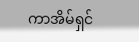ကာအိမ်ရှင်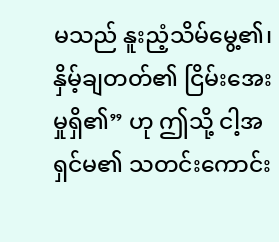မသည် နူးညံ့သိမ်မွေ့၏၊ နှိမ့်ချတတ်၏ ငြိမ်းအေးမှုရှိ၏” ဟု ဤသို့ ငါ့အရှင်မ၏ သတင်းကောင်း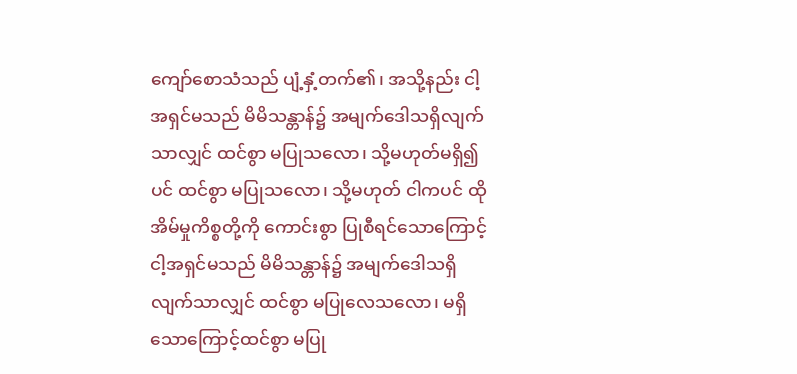ကျော်စောသံသည် ပျံ့နှံ့တက်၏၊ အသို့နည်း ငါ့အရှင်မသည် မိမိသန္တာန်၌ အမျက်ဒေါသရှိလျက်သာလျှင် ထင်စွာ မပြုသလော၊ သို့မဟုတ်မရှိ၍ပင် ထင်စွာ မပြုသလော၊ သို့မဟုတ် ငါကပင် ထိုအိမ်မှုကိစ္စတို့ကို ကောင်းစွာ ပြုစီရင်သောကြောင့်ငါ့အရှင်မသည် မိမိသန္တာန်၌ အမျက်ဒေါသရှိလျက်သာလျှင် ထင်စွာ မပြုလေသလော၊ မရှိသောကြောင့်ထင်စွာ မပြု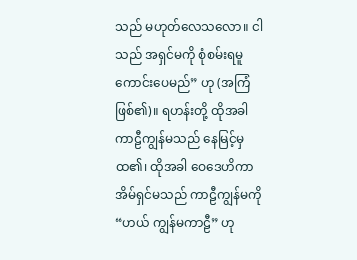သည် မဟုတ်လေသလော။ ငါသည် အရှင်မကို စုံစမ်းရမူ ကောင်းပေမည်” ဟု (အကြံဖြစ်၏)။ ရဟန်းတို့ ထိုအခါ ကာဠီကျွန်မသည် နေမြင့်မှ ထ၏၊ ထိုအခါ ဝေဒေဟိကာအိမ်ရှင်မသည် ကာဠီကျွန်မကို “ဟယ် ကျွန်မကာဠီ” ဟု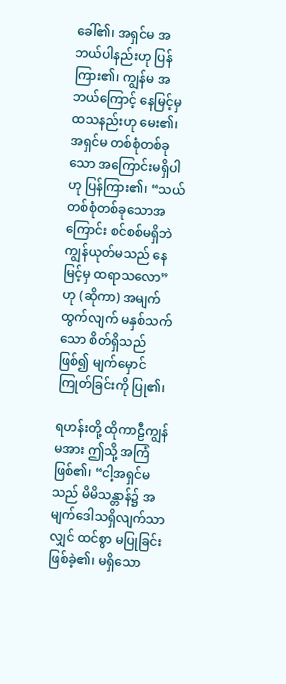ခေါ်၏၊ အရှင်မ အဘယ်ပါနည်းဟု ပြန်ကြား၏၊ ကျွန်မ အဘယ်ကြောင့် နေမြင့်မှ ထသနည်းဟု မေး၏၊ အရှင်မ တစ်စုံတစ်ခုသော အကြောင်းမရှိပါဟု ပြန်ကြား၏၊ “သယ် တစ်စုံတစ်ခုသောအကြောင်း စင်စစ်မရှိဘဲ ကျွန်ယုတ်မသည် နေမြင့်မှ ထရာသလော” ဟု (ဆိုကာ) အမျက်ထွက်လျက် မနှစ်သက်သော စိတ်ရှိသည် ဖြစ်၍ မျက်မှောင်ကြုတ်ခြင်းကို ပြု၏၊

ရဟန်းတို့ ထိုကာဠီကျွန်မအား ဤသို့ အကြံဖြစ်၏၊ “ငါ့အရှင်မသည် မိမိသန္တာန်၌ အမျက်ဒေါသရှိလျက်သာလျှင် ထင်စွာ မပြုခြင်း ဖြစ်ခဲ့၏၊ မရှိသော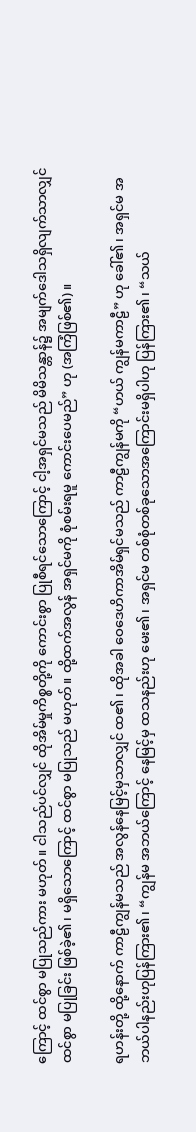ကြောင့် ထင်စွာ မပြုသည်ကား မဟုတ်။ ငါသည်ပင်လျှင် ထိုအိမ်မှုကိစ္စတို့ကို ကောင်းစွာ ပြုစီရင်သောကြောင့် ငါ့အရှင်မသည် မိမိသန္တာန်၌ အမျက်ဒေါသရှိလျက်သာလျှင် ထင်စွာ မပြုခြင်း ဖြစ်ခဲ့၏၊ မရှိသောကြောင့် ထင်စွာ မပြုသည် မဟုတ်။ ထို့ထက်အလွန် အရှင်မကို စုံစမ်းရမူ ကောင်းပေမည်” ဟု (အကြံဖြစ်၏)။

ရဟန်းတို့ ထို့နောက် ကာဠီကျွန်မသည် အလွန်နေမြင့်မှသာလျှင် ထ၏၊ ထိုအခါ ဝေဒေဟိကာအိမ်ရှင်မသည် ကာဠီကျွန်မကို “ဟယ် ကျွန်မကာဠီ” ဟု ခေါ်၏၊ အရှင်မ အဘယ်ပါနည်းဟုပြန်ကြား၏၊ “ကျွန်မ အဘယ်ကြောင့် နေမြင့်မှ ထသနည်းဟု မေး၏၊ အရှင်မ တစ်စုံတစ်ခုသောအကြောင်းမရှိပါဟု ပြန်ကြား၏၊ “သယ်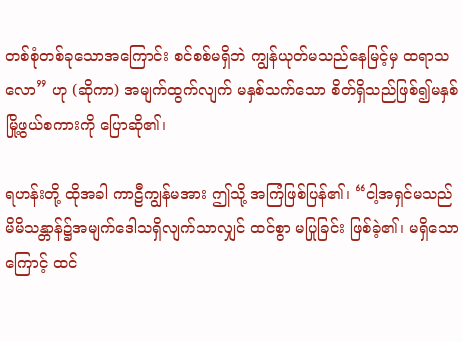တစ်စုံတစ်ခုသောအကြောင်း စင်စစ်မရှိဘဲ ကျွန်ယုတ်မသည်နေမြင့်မှ ထရာသ လော” ဟု (ဆိုကာ) အမျက်ထွက်လျက် မနှစ်သက်သော စိတ်ရှိသည်ဖြစ်၍မနှစ်မြို့ဖွယ်စကားကို ပြောဆို၏၊

ရဟန်းတို့ ထိုအခါ ကာဠီကျွန်မအား ဤသို့ အကြံဖြစ်ပြန်၏၊ “ငါ့အရှင်မသည် မိမိသန္တာန်၌အမျက်ဒေါသရှိလျက်သာလျှင် ထင်စွာ မပြုခြင်း ဖြစ်ခဲ့၏၊ မရှိသောကြောင့် ထင်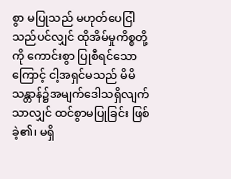စွာ မပြုသည် မဟုတ်ပေငြါသည်ပင်လျှင် ထိုအိမ်မှုကိစ္စတို့ကို ကောင်းစွာ ပြုစီရင်သောကြောင့် ငါ့အရှင်မသည် မိမိသန္တာန်၌အမျက်ဒေါသရှိလျက်သာလျှင် ထင်စွာမပြုခြင်း ဖြစ်ခဲ့၏၊ မရှိ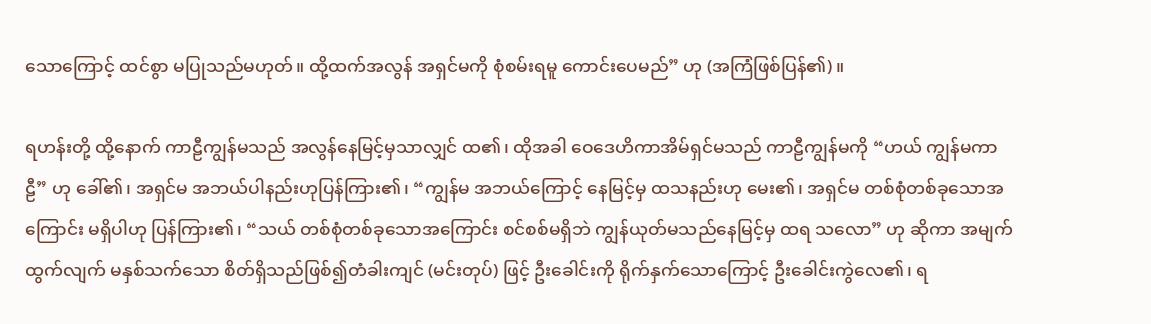သောကြောင့် ထင်စွာ မပြုသည်မဟုတ်။ ထို့ထက်အလွန် အရှင်မကို စုံစမ်းရမူ ကောင်းပေမည်” ဟု (အကြံဖြစ်ပြန်၏)။

ရဟန်းတို့ ထို့နောက် ကာဠီကျွန်မသည် အလွန်နေမြင့်မှသာလျှင် ထ၏၊ ထိုအခါ ဝေဒေဟိကာအိမ်ရှင်မသည် ကာဠီကျွန်မကို “ဟယ် ကျွန်မကာဠီ” ဟု ခေါ်၏၊ အရှင်မ အဘယ်ပါနည်းဟုပြန်ကြား၏၊ “ကျွန်မ အဘယ်ကြောင့် နေမြင့်မှ ထသနည်းဟု မေး၏၊ အရှင်မ တစ်စုံတစ်ခုသောအကြောင်း မရှိပါဟု ပြန်ကြား၏၊ “သယ် တစ်စုံတစ်ခုသောအကြောင်း စင်စစ်မရှိဘဲ ကျွန်ယုတ်မသည်နေမြင့်မှ ထရ သလော” ဟု ဆိုကာ အမျက်ထွက်လျက် မနှစ်သက်သော စိတ်ရှိသည်ဖြစ်၍တံခါးကျင် (မင်းတုပ်) ဖြင့် ဦးခေါင်းကို ရိုက်နှက်သောကြောင့် ဦးခေါင်းကွဲလေ၏၊ ရ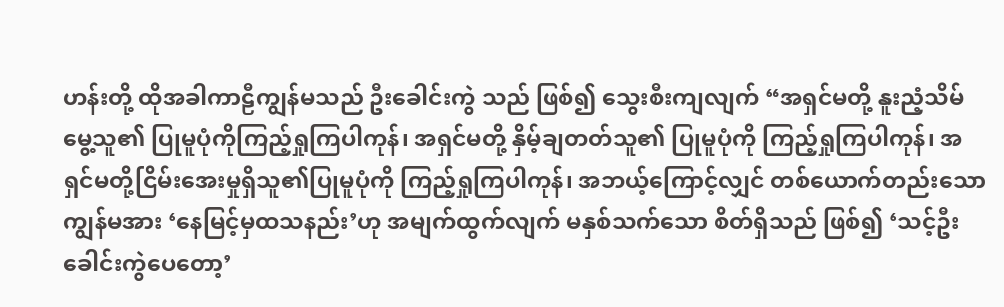ဟန်းတို့ ထိုအခါကာဠီကျွန်မသည် ဦးခေါင်းကွဲ သည် ဖြစ်၍ သွေးစီးကျလျက် “အရှင်မတို့ နူးညံ့သိမ်မွေ့သူ၏ ပြုမူပုံကိုကြည့်ရှုကြပါကုန်၊ အရှင်မတို့ နှိမ့်ချတတ်သူ၏ ပြုမူပုံကို ကြည့်ရှုကြပါကုန်၊ အရှင်မတို့ငြိမ်းအေးမှုရှိသူ၏ပြုမူပုံကို ကြည့်ရှုကြပါကုန်၊ အဘယ့်ကြောင့်လျှင် တစ်ယောက်တည်းသော ကျွန်မအား ‘နေမြင့်မှထသနည်း’ဟု အမျက်ထွက်လျက် မနှစ်သက်သော စိတ်ရှိသည် ဖြစ်၍ ‘သင့်ဦးခေါင်းကွဲပေတော့’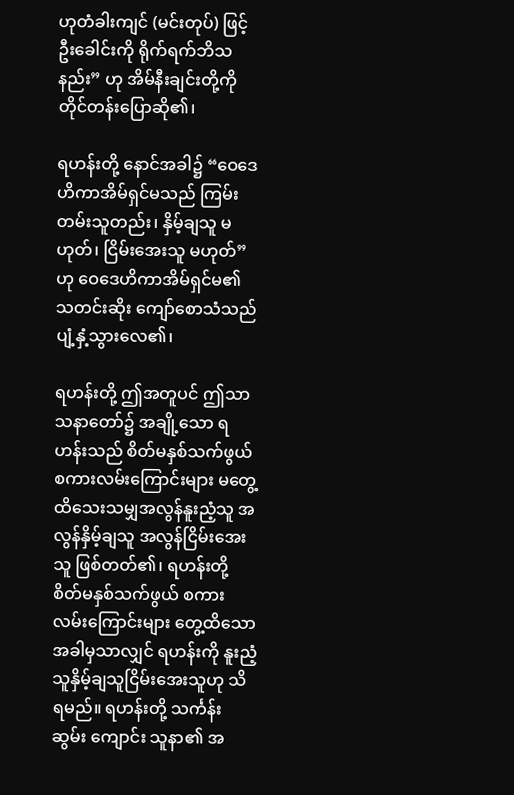ဟုတံခါးကျင် (မင်းတုပ်) ဖြင့် ဦးခေါင်းကို ရိုက်ရက်ဘိသနည်း” ဟု အိမ်နီးချင်းတို့ကို တိုင်တန်းပြောဆို၏၊

ရဟန်းတို့ နောင်အခါ၌ “ဝေဒေဟိကာအိမ်ရှင်မသည် ကြမ်းတမ်းသူတည်း၊ နှိမ့်ချသူ မဟုတ်၊ ငြိမ်းအေးသူ မဟုတ်” ဟု ဝေဒေဟိကာအိမ်ရှင်မ၏ သတင်းဆိုး ကျော်စောသံသည် ပျံ့နှံ့သွားလေ၏၊

ရဟန်းတို့ ဤအတူပင် ဤသာသနာတော်၌ အချို့သော ရဟန်းသည် စိတ်မနှစ်သက်ဖွယ် စကားလမ်းကြောင်းများ မတွေ့ထိသေးသမျှအလွန်နူးညံ့သူ အလွန်နှိမ့်ချသူ အလွန်ငြိမ်းအေးသူ ဖြစ်တတ်၏၊ ရဟန်းတို့ စိတ်မနှစ်သက်ဖွယ် စကားလမ်းကြောင်းများ တွေ့ထိသောအခါမှသာလျှင် ရဟန်းကို နူးညံ့သူနှိမ့်ချသူငြိမ်းအေးသူဟု သိရမည်။ ရဟန်းတို့ သင်္ကန်း ဆွမ်း ကျောင်း သူနာ၏ အ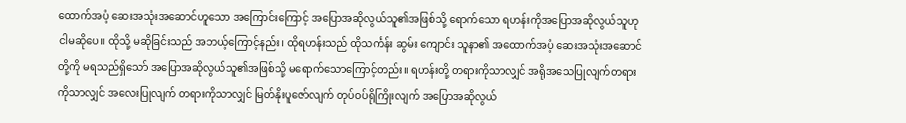ထောက်အပံ့ ဆေးအသုံးအဆောင်ဟူသော အကြောင်းကြောင့် အပြောအဆိုလွယ်သူ၏အဖြစ်သို့ ရောက်သော ရဟန်းကိုအပြောအဆိုလွယ်သူဟု ငါမဆိုပေ။ ထိုသို့ မဆိုခြင်းသည် အဘယ့်ကြောင့်နည်း၊ ထိုရဟန်းသည် ထိုသင်္ကန်း ဆွမ်း ကျောင်း သူနာ၏ အထောက်အပံ့ ဆေးအသုံးအဆောင်တို့ကို မရသည်ရှိသော် အပြောအဆိုလွယ်သူ၏အဖြစ်သို့ မရောက်သောကြောင့်တည်း။ ရဟန်းတို့ တရားကိုသာလျှင် အရိုအသေပြုလျက်တရားကိုသာလျှင် အလေးပြုလျက် တရားကိုသာလျှင် မြတ်နိုးပူဇော်လျက် တုပ်ဝပ်ရိုကြိုးလျက် အပြောအဆိုလွယ်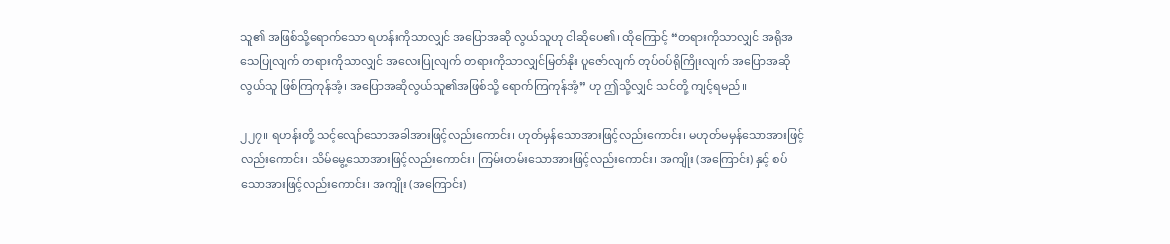သူ၏ အဖြစ်သို့ရောက်သော ရဟန်းကိုသာလျှင် အပြောအဆို လွယ်သူဟု ငါဆိုပေ၏၊ ထိုကြောင့် “တရားကိုသာလျှင် အရိုအသေပြုလျက် တရားကိုသာလျှင် အလေးပြုလျက် တရားကိုသာလျှင်မြတ်နိုး ပူဇော်လျက် တုပ်ဝပ်ရိုကြိုးလျက် အပြောအဆိုလွယ်သူ ဖြစ်ကြကုန်အံ့၊ အပြောအဆိုလွယ်သူ၏အဖြစ်သို့ ရောက်ကြကုန်အံ့” ဟု ဤသို့လျှင် သင်တို့ ကျင့်ရမည်။

၂၂၇။ ရဟန်းတို့ သင့်လျော်သောအခါအားဖြင့်လည်းကောင်း၊ ဟုတ်မှန်သောအားဖြင့်လည်းကောင်း၊ မဟုတ်မမှန်သောအားဖြင့်လည်းကောင်း၊ သိမ်မွေ့သောအားဖြင့်လည်းကောင်း၊ ကြမ်းတမ်းသောအားဖြင့်လည်းကောင်း၊ အကျိုး (အကြောင်း) နှင့် စပ်သောအားဖြင့်လည်းကောင်း၊ အကျိုး (အကြောင်း)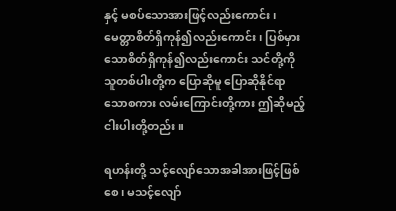နှင့် မစပ်သောအားဖြင့်လည်းကောင်း၊ မေတ္တာစိတ်ရှိကုန်၍လည်းကောင်း၊ ပြစ်မှားသောစိတ်ရှိကုန်၍လည်းကောင်း သင်တို့ကို သူတစ်ပါးတို့က ပြောဆိုမူ ပြောဆိုနိုင်ရာသောစကား လမ်းကြောင်းတို့ကား ဤဆိုမည့် ငါးပါးတို့တည်း။

ရဟန်းတို့ သင့်လျော်သောအခါအားဖြင့်ဖြစ်စေ၊ မသင့်လျော်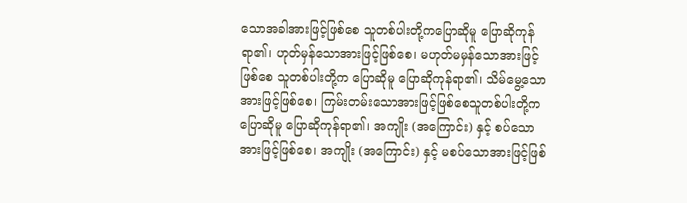သောအခါအားဖြင့်ဖြစ်စေ သူတစ်ပါးတို့ကပြောဆိုမူ ပြောဆိုကုန်ရာ၏၊ ဟုတ်မှန်သောအားဖြင့်ဖြစ်စေ၊ မဟုတ်မမှန်သောအားဖြင့်ဖြစ်စေ သူတစ်ပါးတို့က ပြောဆိုမူ ပြောဆိုကုန်ရာ၏၊ သိမ်မွေ့သောအားဖြင့်ဖြစ်စေ၊ ကြမ်းတမ်းသောအားဖြင့်ဖြစ်စေသူတစ်ပါးတို့က ပြောဆိုမူ ပြောဆိုကုန်ရာ၏၊ အကျိုး (အကြောင်း) နှင့် စပ်သောအားဖြင့်ဖြစ်စေ၊ အကျိုး (အကြောင်း) နှင့် မစပ်သောအားဖြင့်ဖြစ်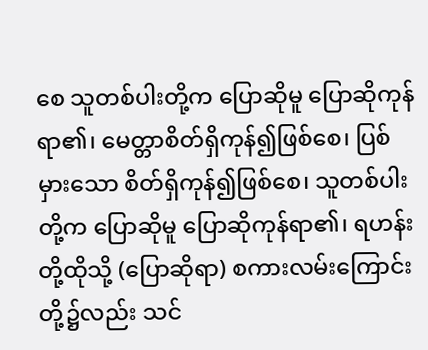စေ သူတစ်ပါးတို့က ပြောဆိုမူ ပြောဆိုကုန်ရာ၏၊ မေတ္တာစိတ်ရှိကုန်၍ဖြစ်စေ၊ ပြစ်မှားသော စိတ်ရှိကုန်၍ဖြစ်စေ၊ သူတစ်ပါးတို့က ပြောဆိုမူ ပြောဆိုကုန်ရာ၏၊ ရဟန်းတို့ထိုသို့ (ပြောဆိုရာ) စကားလမ်းကြောင်းတို့၌လည်း သင်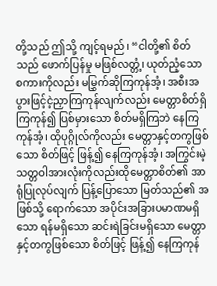တို့သည် ဤသို့ ကျင့်ရမည်၊ “ငါတို့၏ စိတ်သည် ဖောက်ပြန်မှု မဖြစ်လတ္တံ့၊ ယုတ်ညံ့သော စကားကိုလည်း မမြွှက်ဆိုကြကုန်အံ့၊ အစီးအပွားဖြင့်ငဲ့ညှာကြကုန်လျက်လည်း မေတ္တာစိတ်ရှိကြကုန်၍ ပြစ်မှားသော စိတ်မရှိကြဘဲ နေကြကုန်အံ့၊ ထိုပုဂ္ဂိုလ်ကိုလည်း မေတ္တာနှင့်တကွဖြစ်သော စိတ်ဖြင့် ဖြန့်၍ နေကြကုန်အံ့၊ အကြွင်းမဲ့ သတ္တဝါအားလုံးကိုလည်းထိုမေတ္တာစိတ်၏ အာရုံပြုလုပ်လျက် ပြန့်ပြောသော မြတ်သည်၏ အဖြစ်သို့ ရောက်သော အပိုင်းအခြားပမာဏမရှိသော ရန်မရှိသော ဆင်းရဲခြင်းမရှိသော မေတ္တာနှင့်တကွဖြစ်သော စိတ်ဖြင့် ဖြန့်၍ နေကြကုန်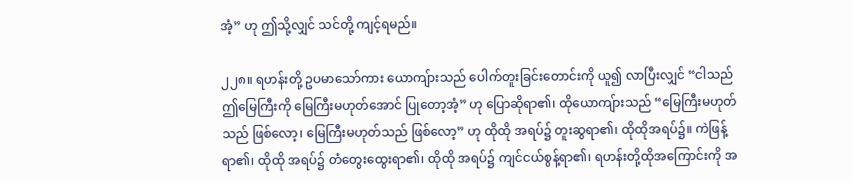အံ့” ဟု ဤသို့လျှင် သင်တို့ ကျင့်ရမည်။

၂၂၈။ ရဟန်းတို့ ဥပမာသော်ကား ယောကျ်ားသည် ပေါက်တူးခြင်းတောင်းကို ယူ၍ လာပြီးလျှင် “ငါသည် ဤမြေကြီးကို မြေကြီးမဟုတ်အောင် ပြုတော့အံ့” ဟု ပြောဆိုရာ၏၊ ထိုယောကျ်ားသည် “မြေကြီးမဟုတ်သည် ဖြစ်လော့၊ မြေကြီးမဟုတ်သည် ဖြစ်လော့” ဟု ထိုထို အရပ်၌ တူးဆွရာ၏၊ ထိုထိုအရပ်၌။ ကဲဖြန့်ရာ၏၊ ထိုထို အရပ်၌ တံတွေးထွေးရာ၏၊ ထိုထို အရပ်၌ ကျင်ငယ်စွန့်ရာ၏၊ ရဟန်းတို့ထိုအကြောင်းကို အ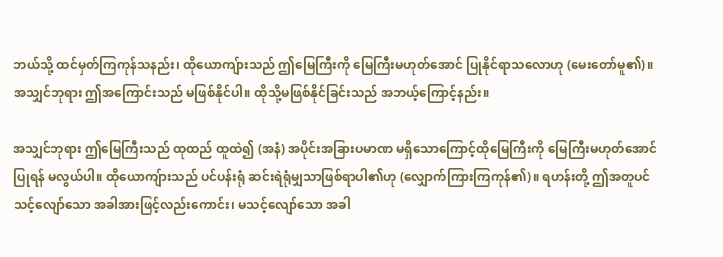ဘယ်သို့ ထင်မှတ်ကြကုန်သနည်း၊ ထိုယောကျ်ားသည် ဤမြေကြီးကို မြေကြီးမဟုတ်အောင် ပြုနိုင်ရာသလောဟု (မေးတော်မူ၏)။ အသျှင်ဘုရား ဤအကြောင်းသည် မဖြစ်နိုင်ပါ။ ထိုသို့မဖြစ်နိုင်ခြင်းသည် အဘယ့်ကြောင့်နည်း။

အသျှင်ဘုရား ဤမြေကြီးသည် ထုထည် ထူထဲ၍ (အနံ) အပိုင်းအခြားပမာဏ မရှိသောကြောင့်ထိုမြေကြီးကို မြေကြီးမဟုတ်အောင် ပြုရန် မလွယ်ပါ။ ထိုယောကျ်ားသည် ပင်ပန်းရုံ ဆင်းရဲရုံမျှသာဖြစ်ရာပါ၏ဟု (လျှောက်ကြားကြကုန်၏)။ ရဟန်းတို့ ဤအတူပင် သင့်လျော်သော အခါအားဖြင့်လည်းကောင်း၊ မသင့်လျော်သော အခါ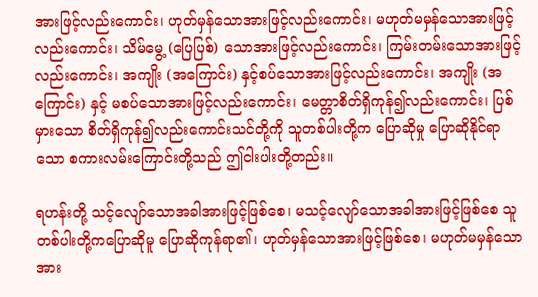အားဖြင့်လည်းကောင်း၊ ဟုတ်မှန်သောအားဖြင့်လည်းကောင်း၊ မဟုတ်မမှန်သောအားဖြင့်လည်းကောင်း၊ သိမ်မွေ့ (ပြေပြစ်) သောအားဖြင့်လည်းကောင်း၊ ကြမ်းတမ်းသောအားဖြင့်လည်းကောင်း၊ အကျိုး (အကြောင်း) နှင့်စပ်သောအားဖြင့်လည်းကောင်း၊ အကျိုး (အကြောင်း) နှင့် မစပ်သောအားဖြင့်လည်းကောင်း၊ မေတ္တာစိတ်ရှိကုန်၍လည်းကောင်း၊ ပြစ်မှားသော စိတ်ရှိကုန်၍လည်းကောင်းသင်တို့ကို သူတစ်ပါးတို့က ပြောဆိုမှု ပြောဆိုနိုင်ရာသော စကားလမ်းကြောင်းတို့သည် ဤငါးပါးတို့တည်း။

ရဟန်းတို့ သင့်လျော်သောအခါအားဖြင့်ဖြစ်စေ၊ မသင့်လျော်သောအခါအားဖြင့်ဖြစ်စေ သူတစ်ပါးတို့ကပြောဆိုမူ ပြောဆိုကုန်ရာ၏၊ ဟုတ်မှန်သောအားဖြင့်ဖြစ်စေ၊ မဟုတ်မမှန်သောအား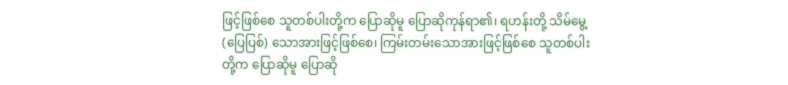ဖြင့်ဖြစ်စေ သူတစ်ပါးတို့က ပြောဆိုမူ ပြောဆိုကုန်ရာ၏၊ ရဟန်းတို့ သိမ်မွေ့ (ပြေပြစ်) သောအားဖြင့်ဖြစ်စေ၊ ကြမ်းတမ်းသောအားဖြင့်ဖြစ်စေ သူတစ်ပါးတို့က ပြောဆိုမူ ပြောဆို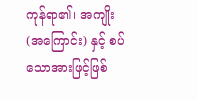ကုန်ရာ၏၊ အကျိုး (အကြောင်း) နှင့် စပ်သောအားဖြင့်ဖြစ်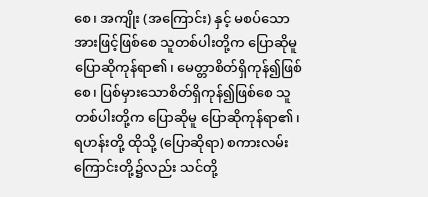စေ၊ အကျိုး (အကြောင်း) နှင့် မစပ်သောအားဖြင့်ဖြစ်စေ သူတစ်ပါးတို့က ပြောဆိုမူ ပြောဆိုကုန်ရာ၏၊ မေတ္တာစိတ်ရှိကုန်၍ဖြစ်စေ၊ ပြစ်မှားသောစိတ်ရှိကုန်၍ဖြစ်စေ သူတစ်ပါးတို့က ပြောဆိုမူ ပြောဆိုကုန်ရာ၏၊ ရဟန်းတို့ ထိုသို့ (ပြောဆိုရာ) စကားလမ်းကြောင်းတို့၌လည်း သင်တို့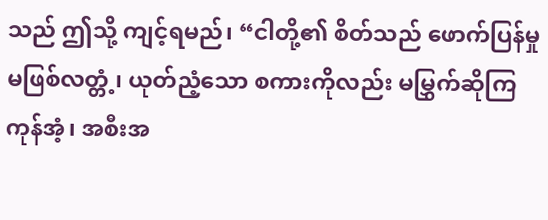သည် ဤသို့ ကျင့်ရမည်၊ “ငါတို့၏ စိတ်သည် ဖောက်ပြန်မှု မဖြစ်လတ္တံ့၊ ယုတ်ညံ့သော စကားကိုလည်း မမြွှက်ဆိုကြကုန်အံ့၊ အစီးအ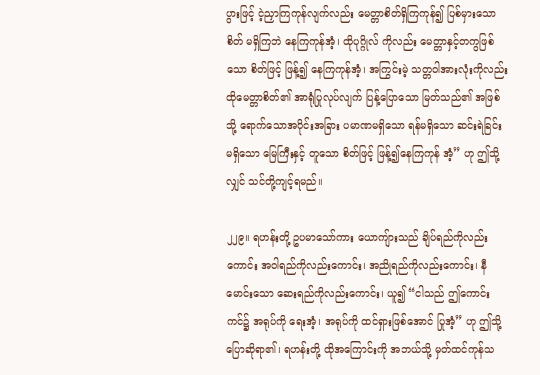ပွားဖြင့် ငဲ့ညှာကြကုန်လျက်လည်း မေတ္တာစိတ်ရှိကြကုန်၍ ပြစ်မှားသောစိတ် မရှိကြဘဲ နေကြကုန်အံ့၊ ထိုပုဂ္ဂိုလ် ကိုလည်း မေတ္တာနှင့်တကွဖြစ်သော စိတ်ဖြင့် ဖြန့်၍ နေကြကုန်အံ့၊ အကြွင်းမဲ့ သတ္တဝါအားလုံးကိုလည်း ထိုမေတ္တာစိတ်၏ အာရုံပြုလုပ်လျက် ပြန့်ပြောသော မြတ်သည်၏ အဖြစ်သို့ ရောက်သောအပိုင်းအခြား ပမာဏမရှိသော ရန်မရှိသော ဆင်းရဲခြင်းမရှိသော မြေကြီးနှင့် တူသော စိတ်ဖြင့် ဖြန့်၍နေကြကုန် အံ့” ဟု ဤသို့လျှင် သင်တို့ကျင့်ရမည်။

၂၂၉။ ရဟန်းတို့ ဥပမာသော်ကား ယောကျ်ားသည် ချိပ်ရည်ကိုလည်းကောင်း အဝါရည်ကိုလည်းကောင်း၊ အညိုရည်ကိုလည်းကောင်း၊ နီမောင်းသော ဆေးရည်ကိုလည်းကောင်း၊ ယူ၍ “ငါသည် ဤကောင်းကင်၌ အရုပ်ကို ရေးအံ့၊ အရုပ်ကို ထင်ရှားဖြစ်အောင် ပြုအံ့” ဟု ဤသို့ ပြောဆိုရာ၏၊ ရဟန်းတို့ ထိုအကြောင်းကို အဘယ်သို့ မှတ်ထင်ကုန်သ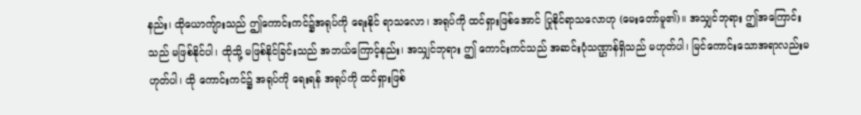နည်း၊ ထိုယောကျ်ားသည် ဤကောင်းကင်၌အရုပ်ကို ရေးနိုင် ရာသလော၊ အရုပ်ကို ထင်ရှားဖြစ်အောင် ပြုနိုင်ရာသလောဟု (မေးတော်မူ၏)။ အသျှင်ဘုရား ဤအကြောင်းသည် မဖြစ်နိုင်ပါ၊ ထိုသို့ မဖြစ်နိုင်ခြင်းသည် အဘယ်ကြောင့်နည်း၊ အသျှင်ဘုရား ဤ ကောင်းကင်သည် အဆင်းပုံသဏ္ဌာန်ရှိသည် မဟုတ်ပါ၊ မြင်ကောင်းသောအရာလည်းမဟုတ်ပါ၊ ထို ကောင်းကင်၌ အရုပ်ကို ရေးရန် အရုပ်ကို ထင်ရှားဖြစ်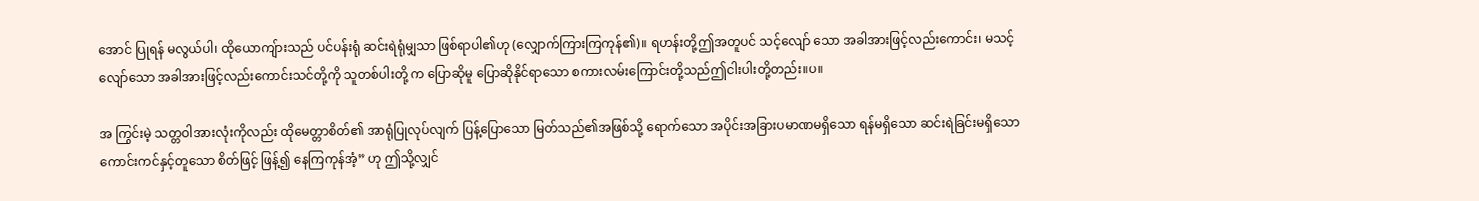အောင် ပြုရန် မလွယ်ပါ၊ ထိုယောကျ်ားသည် ပင်ပန်းရုံ ဆင်းရဲရုံမျှသာ ဖြစ်ရာပါ၏ဟု (လျှောက်ကြားကြကုန်၏)။ ရဟန်းတို့ဤအတူပင် သင့်လျော် သော အခါအားဖြင့်လည်းကောင်း၊ မသင့်လျော်သော အခါအားဖြင့်လည်းကောင်းသင်တို့ကို သူတစ်ပါးတို့ က ပြောဆိုမူ ပြောဆိုနိုင်ရာသော စကားလမ်းကြောင်းတို့သည်ဤငါးပါးတို့တည်း။ပ။

အ ကြွင်းမဲ့ သတ္တဝါအားလုံးကိုလည်း ထိုမေတ္တာစိတ်၏ အာရုံပြုလုပ်လျက် ပြန့်ပြောသော မြတ်သည်၏အဖြစ်သို့ ရောက်သော အပိုင်းအခြားပမာဏမရှိသော ရန်မရှိသော ဆင်းရဲခြင်းမရှိသော ကောင်းကင်နှင့်တူသော စိတ်ဖြင့် ဖြန့်၍ နေကြကုန်အံ့” ဟု ဤသို့လျှင်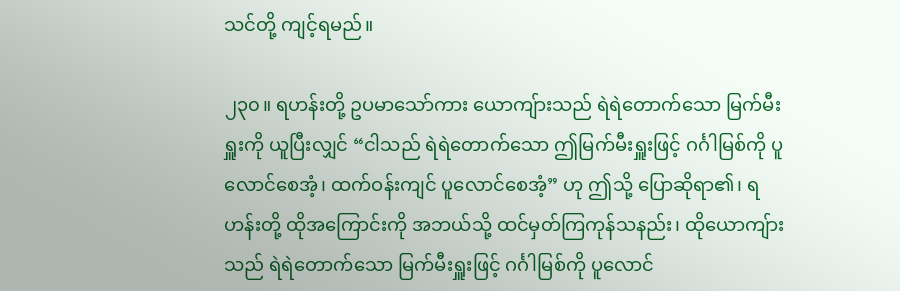သင်တို့ ကျင့်ရမည်။

၂၃၀။ ရဟန်းတို့ ဥပမာသော်ကား ယောကျ်ားသည် ရဲရဲတောက်သော မြက်မီးရှူးကို ယူပြီးလျှင် “ငါသည် ရဲရဲတောက်သော ဤမြက်မီးရှူးဖြင့် ဂင်္ဂါမြစ်ကို ပူလောင်စေအံ့၊ ထက်ဝန်းကျင် ပူလောင်စေအံ့” ဟု ဤသို့ ပြောဆိုရာ၏၊ ရဟန်းတို့ ထိုအကြောင်းကို အဘယ်သို့ ထင်မှတ်ကြကုန်သနည်း၊ ထိုယောကျ်ားသည် ရဲရဲတောက်သော မြက်မီးရှူးဖြင့် ဂင်္ဂါမြစ်ကို ပူလောင်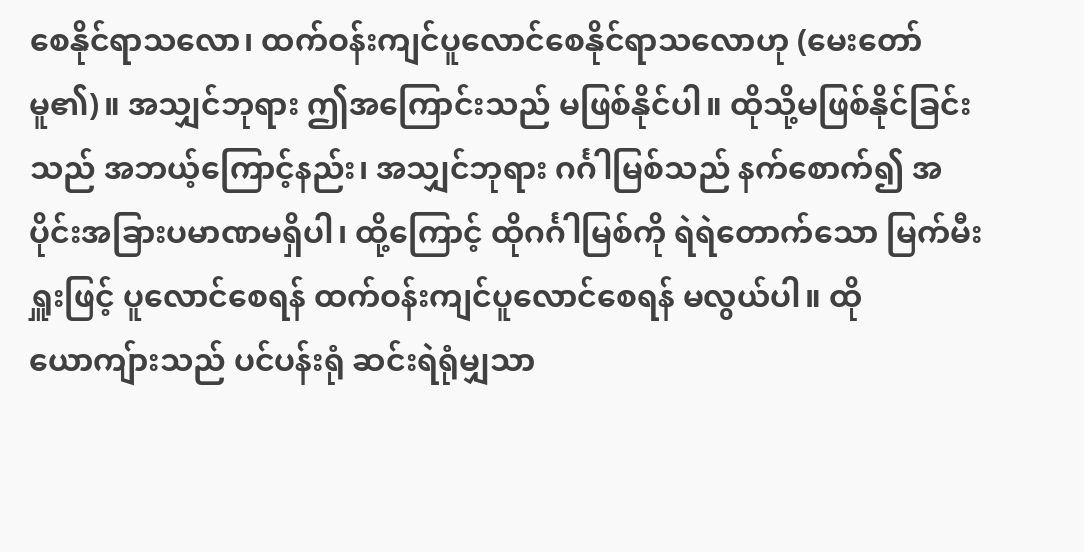စေနိုင်ရာသလော၊ ထက်ဝန်းကျင်ပူလောင်စေနိုင်ရာသလောဟု (မေးတော်မူ၏)။ အသျှင်ဘုရား ဤအကြောင်းသည် မဖြစ်နိုင်ပါ။ ထိုသို့မဖြစ်နိုင်ခြင်းသည် အဘယ့်ကြောင့်နည်း၊ အသျှင်ဘုရား ဂင်္ဂါမြစ်သည် နက်စောက်၍ အပိုင်းအခြားပမာဏမရှိပါ၊ ထို့ကြောင့် ထိုဂင်္ဂါမြစ်ကို ရဲရဲတောက်သော မြက်မီးရှူးဖြင့် ပူလောင်စေရန် ထက်ဝန်းကျင်ပူလောင်စေရန် မလွယ်ပါ။ ထိုယောကျ်ားသည် ပင်ပန်းရုံ ဆင်းရဲရုံမျှသာ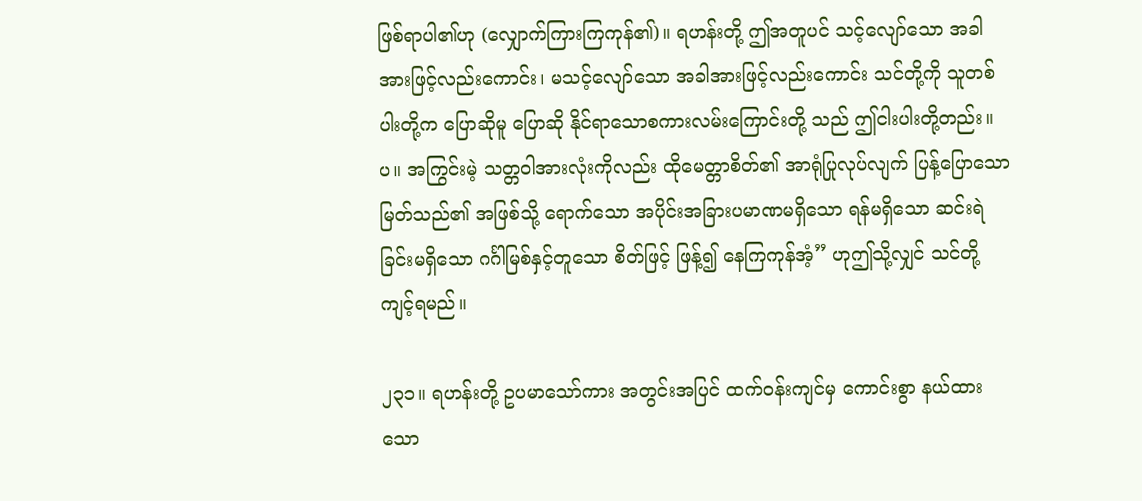ဖြစ်ရာပါ၏ဟု (လျှောက်ကြားကြကုန်၏)။ ရဟန်းတို့ ဤအတူပင် သင့်လျော်သော အခါအားဖြင့်လည်းကောင်း၊ မသင့်လျော်သော အခါအားဖြင့်လည်းကောင်း သင်တို့ကို သူတစ်ပါးတို့က ပြောဆိုမူ ပြောဆို နိုင်ရာသောစကားလမ်းကြောင်းတို့ သည် ဤငါးပါးတို့တည်း။ပ။ အကြွင်းမဲ့ သတ္တဝါအားလုံးကိုလည်း ထိုမေတ္တာစိတ်၏ အာရုံပြုလုပ်လျက် ပြန့်ပြောသော မြတ်သည်၏ အဖြစ်သို့ ရောက်သော အပိုင်းအခြားပမာဏမရှိသော ရန်မရှိသော ဆင်းရဲခြင်းမရှိသော ဂင်္ဂါမြစ်နှင့်တူသော စိတ်ဖြင့် ဖြန့်၍ နေကြကုန်အံ့” ဟုဤသို့လျှင် သင်တို့ ကျင့်ရမည်။

၂၃၁။ ရဟန်းတို့ ဥပမာသော်ကား အတွင်းအပြင် ထက်ဝန်းကျင်မှ ကောင်းစွာ နယ်ထားသော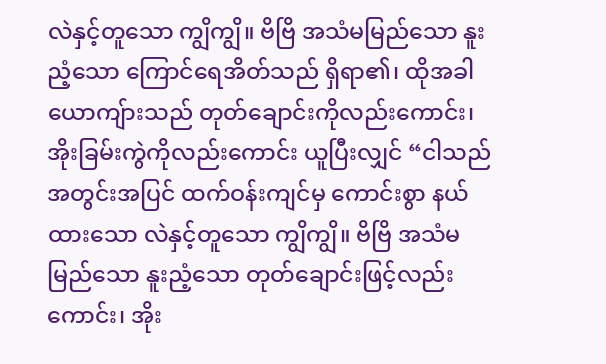လဲနှင့်တူသော ကျွိကျွိ။ ဗိဗြိ အသံမမြည်သော နူးညံ့သော ကြောင်ရေအိတ်သည် ရှိရာ၏၊ ထိုအခါယောကျ်ားသည် တုတ်ချောင်းကိုလည်းကောင်း၊ အိုးခြမ်းကွဲကိုလည်းကောင်း ယူပြီးလျှင် “ငါသည် အတွင်းအပြင် ထက်ဝန်းကျင်မှ ကောင်းစွာ နယ်ထားသော လဲနှင့်တူသော ကျွိကျွိ။ ဗိဗြိ အသံမမြည်သော နူးညံ့သော တုတ်ချောင်းဖြင့်လည်းကောင်း၊ အိုး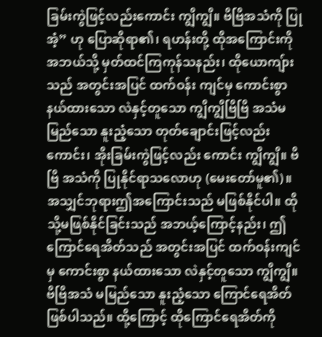ခြမ်းကွဲဖြင့်လည်းကောင်း ကျွိကျွိ။ ဗိဗြိအသံကို ပြုအံ့” ဟု ပြောဆိုရာ၏၊ ရဟန်းတို့ ထိုအကြောင်းကို အဘယ်သို့ မှတ်ထင်ကြကုန်သနည်း၊ ထိုယောကျ်ားသည် အတွင်းအပြင် ထက်ဝန်း ကျင်မှ ကောင်းစွာနယ်ထားသော လဲနှင့်တူသော ကျွိကျွိဗြိဗြိ အသံမမြည်သော နူးညံ့သော တုတ်ချောင်းဖြင့်လည်းကောင်း၊ အိုးခြမ်းကွဲဖြင့်လည်း ကောင်း ကျွိကျွိ။ ဗိဗြိ အသံကို ပြုနိုင်ရာသလောဟု (မေးတော်မူ၏)။ အသျှင်ဘုရားဤအကြောင်းသည် မဖြစ်နိုင်ပါ။ ထိုသို့မဖြစ်နိုင်ခြင်းသည် အဘယ့်ကြောင့်နည်း၊ ဤကြောင်ရေအိတ်သည် အတွင်းအပြင် ထက်ဝန်းကျင်မှ ကောင်းစွာ နယ်ထားသော လဲနှင့်တူသော ကျွိကျွိ။ ဗိဗြိအသံ မမြည်သော နူးညံ့သော ကြောင်ရေအိတ်ဖြစ်ပါသည်။ ထို့ကြောင့် ထိုကြောင်ရေအိတ်ကို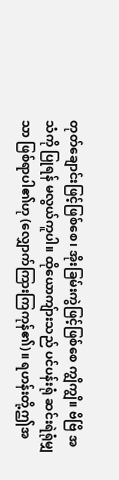တုတ်ချောင်းဖြင့်ဖြစ်စေ၊ အိုးခြမ်းကွဲဖြင့်ဖြစ်စေ ကျွိကျွိ။ ဗိဗြိ အသံကို ပြုရန် မလွယ်ကူပါ။ ထိုယောကျ်ားသည် ပင်ပန်းရုံ ဆင်းရဲရုံမျှသာ ဖြစ်ရာပါ၏ဟု (လျှောက်ကြားကြကုန်၏)။ ရဟန်းတို့ဤအ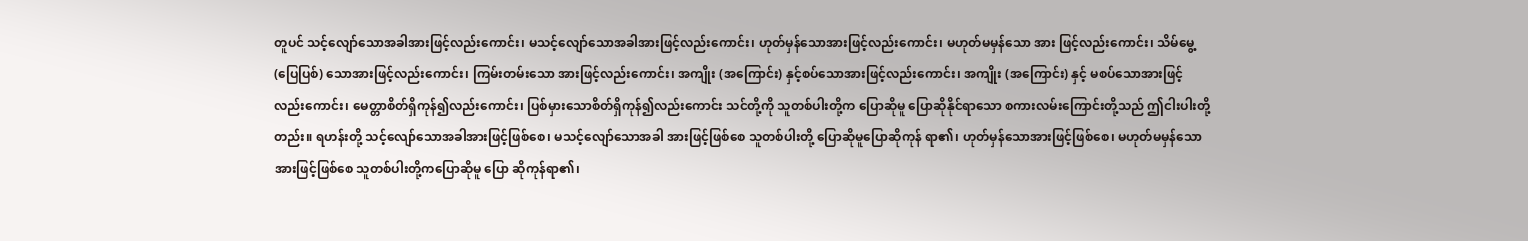တူပင် သင့်လျော်သောအခါအားဖြင့်လည်းကောင်း၊ မသင့်လျော်သောအခါအားဖြင့်လည်းကောင်း၊ ဟုတ်မှန်သောအားဖြင့်လည်းကောင်း၊ မဟုတ်မမှန်သော အား ဖြင့်လည်းကောင်း၊ သိမ်မွေ့ (ပြေပြစ်) သောအားဖြင့်လည်းကောင်း၊ ကြမ်းတမ်းသော အားဖြင့်လည်းကောင်း၊ အကျိုး (အကြောင်း) နှင့်စပ်သောအားဖြင့်လည်းကောင်း၊ အကျိုး (အကြောင်း) နှင့် မစပ်သောအားဖြင့်လည်းကောင်း၊ မေတ္တာစိတ်ရှိကုန်၍လည်းကောင်း၊ ပြစ်မှားသောစိတ်ရှိကုန်၍လည်းကောင်း သင်တို့ကို သူတစ်ပါးတို့က ပြောဆိုမူ ပြောဆိုနိုင်ရာသော စကားလမ်းကြောင်းတို့သည် ဤငါးပါးတို့တည်း။ ရဟန်းတို့ သင့်လျော်သောအခါအားဖြင့်ဖြစ်စေ၊ မသင့်လျော်သောအခါ အားဖြင့်ဖြစ်စေ သူတစ်ပါးတို့ ပြောဆိုမူပြောဆိုကုန် ရာ၏၊ ဟုတ်မှန်သောအားဖြင့်ဖြစ်စေ၊ မဟုတ်မမှန်သော အားဖြင့်ဖြစ်စေ သူတစ်ပါးတို့ကပြောဆိုမူ ပြော ဆိုကုန်ရာ၏၊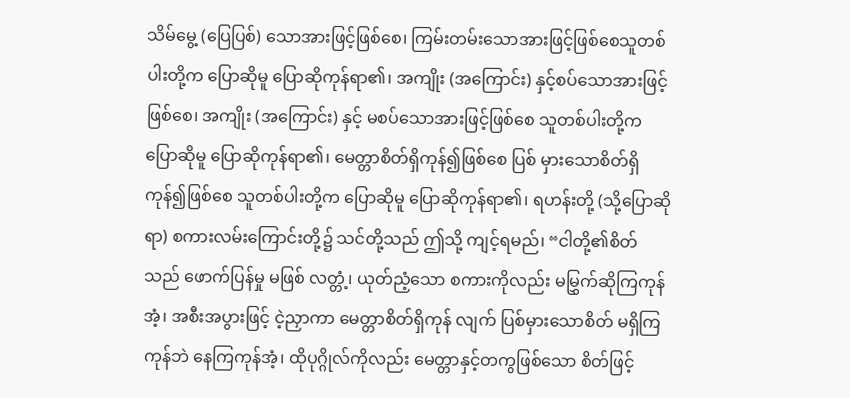သိမ်မွေ့ (ပြေပြစ်) သောအားဖြင့်ဖြစ်စေ၊ ကြမ်းတမ်းသောအားဖြင့်ဖြစ်စေသူတစ်ပါးတို့က ပြောဆိုမူ ပြောဆိုကုန်ရာ၏၊ အကျိုး (အကြောင်း) နှင့်စပ်သောအားဖြင့်ဖြစ်စေ၊ အကျိုး (အကြောင်း) နှင့် မစပ်သောအားဖြင့်ဖြစ်စေ သူတစ်ပါးတို့က ပြောဆိုမူ ပြောဆိုကုန်ရာ၏၊ မေတ္တာစိတ်ရှိကုန်၍ဖြစ်စေ ပြစ် မှားသောစိတ်ရှိကုန်၍ဖြစ်စေ သူတစ်ပါးတို့က ပြောဆိုမူ ပြောဆိုကုန်ရာ၏၊ ရဟန်းတို့ (သို့ပြောဆိုရာ) စကားလမ်းကြောင်းတို့၌ သင်တို့သည် ဤသို့ ကျင့်ရမည်၊ “ငါတို့၏စိတ်သည် ဖောက်ပြန်မှု မဖြစ် လတ္တံ့၊ ယုတ်ညံ့သော စကားကိုလည်း မမြွှက်ဆိုကြကုန်အံ့၊ အစီးအပွားဖြင့် ငဲ့ညှာကာ မေတ္တာစိတ်ရှိကုန် လျက် ပြစ်မှားသောစိတ် မရှိကြကုန်ဘဲ နေကြကုန်အံ့၊ ထိုပုဂ္ဂိုလ်ကိုလည်း မေတ္တာနှင့်တကွဖြစ်သော စိတ်ဖြင့်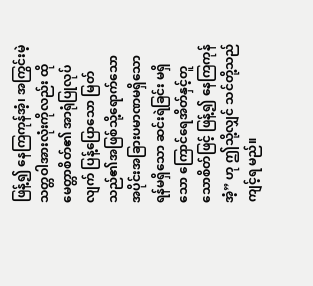ဖြန့်၍ နေကြကုန်အံ့၊ အကြွင်းမဲ့သတ္တဝါအားလုံးကိုလည်း ထိုမေတ္တာစိတ်၏ အာရုံပြုလုပ်လျက် ပြန့်ပြောသော မြတ်သည်၏အဖြစ်သို့ရောက်သော အပိုင်းအခြားပမာဏမရှိသော ရန်မရှိသော ဆင်းရဲခြင်း မရှိသော ကြောင်ရေအိတ်နှင့်တူသောစိတ်ဖြင့် ဖြန့်၍ နေကြကုန်အံ့” ဟု ဤသို့လျှင် သင်တို့သည် ကျင့်ရ မည်။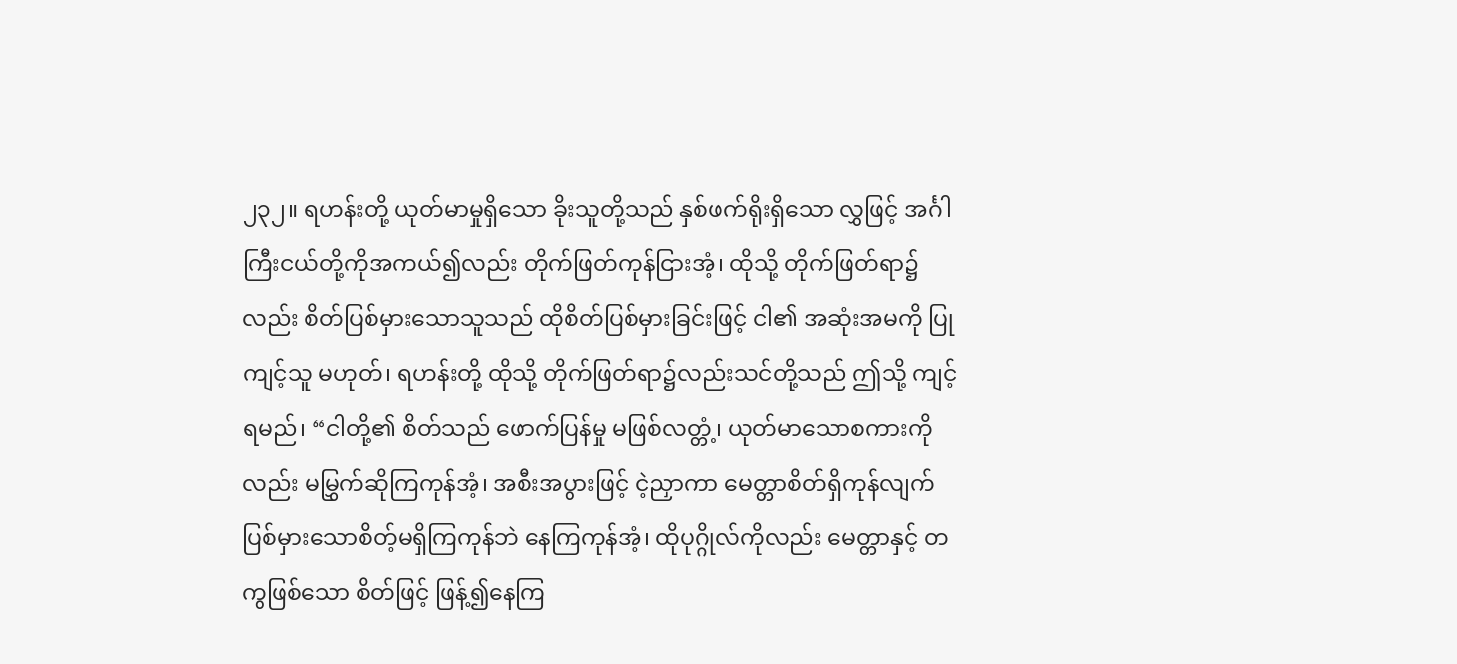၂၃၂။ ရဟန်းတို့ ယုတ်မာမှုရှိသော ခိုးသူတို့သည် နှစ်ဖက်ရိုးရှိသော လွှဖြင့် အင်္ဂါကြီးငယ်တို့ကိုအကယ်၍လည်း တိုက်ဖြတ်ကုန်ငြားအံ့၊ ထိုသို့ တိုက်ဖြတ်ရာ၌လည်း စိတ်ပြစ်မှားသောသူသည် ထိုစိတ်ပြစ်မှားခြင်းဖြင့် ငါ၏ အဆုံးအမကို ပြုကျင့်သူ မဟုတ်၊ ရဟန်းတို့ ထိုသို့ တိုက်ဖြတ်ရာ၌လည်းသင်တို့သည် ဤသို့ ကျင့်ရမည်၊ “ငါတို့၏ စိတ်သည် ဖောက်ပြန်မှု မဖြစ်လတ္တံ့၊ ယုတ်မာသောစကားကိုလည်း မမြွှက်ဆိုကြကုန်အံ့၊ အစီးအပွားဖြင့် ငဲ့ညှာကာ မေတ္တာစိတ်ရှိကုန်လျက် ပြစ်မှားသောစိတ့်မရှိကြကုန်ဘဲ နေကြကုန်အံ့၊ ထိုပုဂ္ဂိုလ်ကိုလည်း မေတ္တာနှင့် တကွဖြစ်သော စိတ်ဖြင့် ဖြန့်၍နေကြ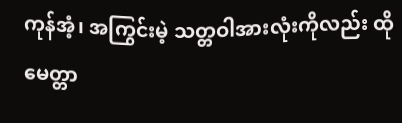ကုန်အံ့၊ အကြွင်းမဲ့ သတ္တဝါအားလုံးကိုလည်း ထိုမေတ္တာ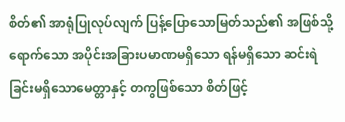စိတ်၏ အာရုံပြုလုပ်လျက် ပြန့်ပြောသောမြတ်သည်၏ အဖြစ်သို့ ရောက်သော အပိုင်းအခြားပမာဏမရှိသော ရန်မရှိသော ဆင်းရဲခြင်းမရှိသောမေတ္တာနှင့် တကွဖြစ်သော စိတ်ဖြင့်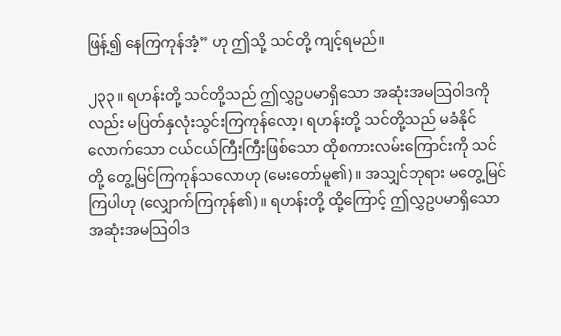ဖြန့်၍ နေကြကုန်အံ့” ဟု ဤသို့ သင်တို့ ကျင့်ရမည်။

၂၃၃။ ရဟန်းတို့ သင်တို့သည် ဤလွှဥပမာရှိသော အဆုံးအမသြဝါဒကိုလည်း မပြတ်နှလုံးသွင်းကြကုန်လော့၊ ရဟန်းတို့ သင်တို့သည် မခံနိုင်လောက်သော ငယ်ငယ်ကြီးကြီးဖြစ်သော ထိုစကားလမ်းကြောင်းကို သင်တို့ တွေ့မြင်ကြကုန်သလောဟု (မေးတော်မူ၏)။ အသျှင်ဘုရား မတွေ့မြင်ကြပါဟု (လျှောက်ကြကုန်၏)။ ရဟန်းတို့ ထို့ကြောင့် ဤလွှဥပမာရှိသော အဆုံးအမသြဝါဒ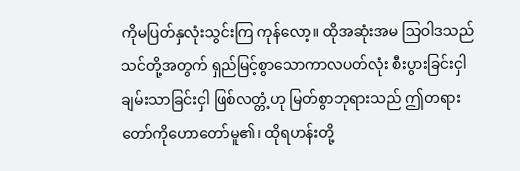ကိုမပြတ်နှလုံးသွင်းကြ ကုန်လော့။ ထိုအဆုံးအမ သြဝါဒသည် သင်တို့အတွက် ရှည်မြင့်စွာသောကာလပတ်လုံး စီးပွားခြင်းငှါ ချမ်းသာခြင်းငှါ ဖြစ်လတ္တံ့ဟု မြတ်စွာဘုရားသည် ဤတရားတော်ကိုဟောတော်မူ၏၊ ထိုရဟန်းတို့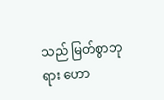သည် မြတ်စွာဘုရား ဟော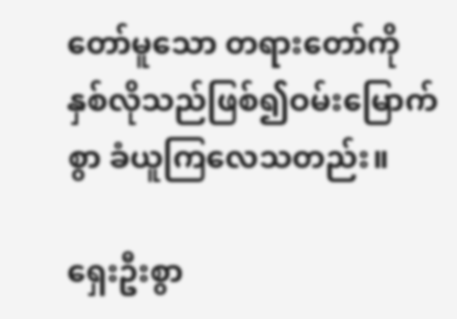တော်မူသော တရားတော်ကို နှစ်လိုသည်ဖြစ်၍ဝမ်းမြောက်စွာ ခံယူကြလေသတည်း။

ရှေးဦးစွာ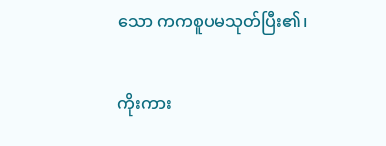သော ကကစူပမသုတ်ပြီး၏၊

ကိုးကား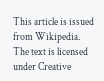This article is issued from Wikipedia. The text is licensed under Creative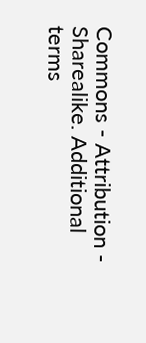Commons - Attribution - Sharealike. Additional terms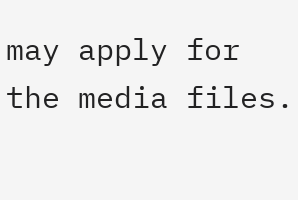may apply for the media files.